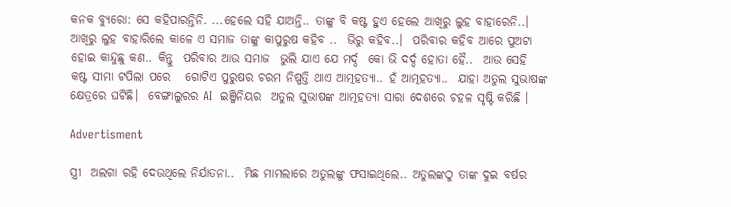କନକ ବ୍ୟୁରୋ: ସେ କହିପାରନ୍ତିନି. ...ହେଲେ ସହି ଯାଅନ୍ତି.. ତାଙ୍କୁ ବି କଷ୍ଟ ହୁଏ ହେଲେ ଆଖିରୁ ଲୁହ ବାହାରେନି..।  ଆଖିରୁ ଲୁହ ବାହାରିଲେ କାଳେ ଏ ସମାଜ ତାଙ୍କୁ କାପୁରୁଷ କହିବ ..  ଭିରୁ କହିବ..।  ପରିବାର କହିବ ଆରେ ପୁଅଟା ହୋଇ କାନ୍ଦୁଛୁ କଣ.. କିନ୍ତୁ  ପରିବାର ଆଉ ସମାଜ  ଭୁଲି ଯାଏ ଯେ ମର୍ଦ୍ଦ  କୋ ଭି ଦର୍ଦ୍ଦ ହୋତା ହୈ..  ଆଉ ସେହି  କଷ୍ଟ ସୀମା ଟପିଲା ପରେ   ଗୋଟିଏ ପୁରୁଷର ଚରମ ନିଷ୍ପତ୍ତି ଥାଏ ଆତ୍ମହତ୍ୟା.. ହଁ ଆତ୍ମହତ୍ୟା..  ଯାହା ଅତୁଲ ସୁଭାଷଙ୍କ କ୍ଷେତ୍ରରେ ଘଟିଛି।  ବେଙ୍ଗାଲୁରର AI  ଇଞ୍ଜିନିୟର  ଅତୁଲ ସୁଭାଷଙ୍କ ଆତ୍ମହତ୍ୟା ସାରା ଦେଶରେ ଚହଳ ସୃଷ୍ଟି କରିଛି ।

Advertisment

ସ୍ତ୍ରୀ  ଅଲଗା ରହି ଦେଉଥିଲେ ନିର୍ଯାତନା..  ମିଛ ମାମଲାରେ ଅତୁଲଙ୍କୁ ଫସାଇଥିଲେ.. ଅତୁଲଙ୍କଠୁ ତାଙ୍କ ଦୁଇ ବର୍ଷର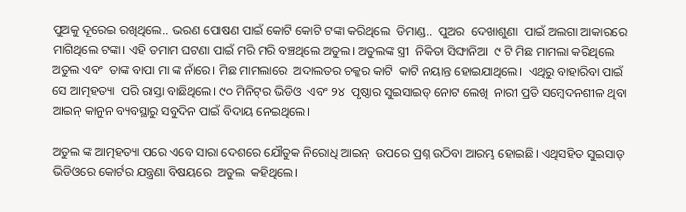ପୁଅକୁ ଦୂରେଇ ରଖିଥିଲେ.. ଭରଣ ପୋଷଣ ପାଇଁ କୋଟି କୋଟି ଟଙ୍କା କରିଥିଲେ  ଡିମାଣ୍ଡ..  ପୁଅର  ଦେଖାଶୁଣା  ପାଇଁ ଅଲଗା ଆକାରରେ  ମାଗିଥିଲେ ଟଙ୍କା। ଏହି ତମାମ ଘଟଣା ପାଇଁ ମରି ମରି ବଞ୍ଚଥିଲେ ଅତୁଲ। ଅତୁଲଙ୍କ ସ୍ତ୍ରୀ  ନିକିତା ସିଙ୍ଘାନିଆ  ୯ ଟି ମିଛ ମାମଲା କରିଥିଲେ ଅତୁଲ ଏବଂ  ତାଙ୍କ ବାପା ମା ଙ୍କ ନାଁରେ। ମିଛ ମାମଲାରେ  ଅଦାଲତର ଚକ୍କର କାଟି  କାଟି ନୟାନ୍ତ ହୋଇଯାଥିଲେ।  ଏଥିରୁ ବାହାରିବା ପାଇଁ ସେ ଆତ୍ମହତ୍ୟା  ପରି ରାସ୍ତା ବାଛିଥିଲେ। ୯୦ ମିନିଟ୍‌ର ଭିଡିଓ  ଏବଂ ୨୪  ପୃଷ୍ଠାର ସୁଇସାଇଡ୍‌ ନୋଟ ଲେଖି  ନାରୀ ପ୍ରତି ସମ୍ବେଦନଶୀଳ ଥିବା  ଆଇନ୍‌ କାନୁନ ବ୍ୟବସ୍ଥାରୁ ସବୁଦିନ ପାଇଁ ବିଦାୟ ନେଇଥିଲେ।

ଅତୁଲ ଙ୍କ ଆତ୍ମହତ୍ୟା ପରେ ଏବେ ସାରା ଦେଶରେ ଯୌତୁକ ନିରୋଧି ଆଇନ୍‌  ଉପରେ ପ୍ରଶ୍ନ ଉଠିବା ଆରମ୍ଭ ହୋଇଛି। ଏଥିସହିତ ସୁଇସାଡ୍‌ ଭିଡିଓରେ କୋର୍ଟର ଯନ୍ତ୍ରଣା ବିଷୟରେ  ଅତୁଲ  କହିଥିଲେ।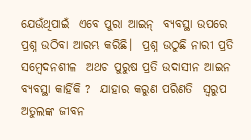ଯେଉଁଥିପାଇଁ  ଏବେ ପୁରା ଆଇନ୍‌  ବ୍ୟବସ୍ଥା ଉପରେ ପ୍ରଶ୍ନ ଉଠିବା ଆରମ୍ଭ କରିଛି।  ପ୍ରଶ୍ନ ଉଠୁଛି ନାରୀ ପ୍ରତି ସମ୍ବେଦନଶୀଳ  ଅଥଚ ପୁରୁଷ ପ୍ରତି ଉଦାସୀନ ଆଇନ ବ୍ୟବସ୍ଥା କାର୍ହିକି ?  ଯାହାର କରୁଣ ପରିଣତି  ସ୍ବରୁପ ଅତୁଲଙ୍କ ଜୀବନ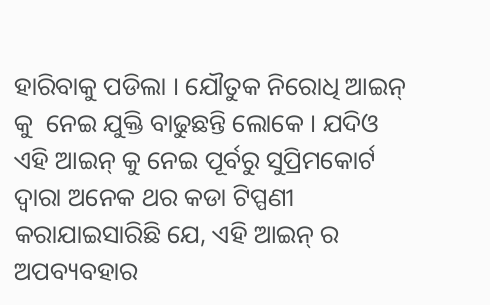ହାରିବାକୁ ପଡିଲା । ଯୌତୁକ ନିରୋଧି ଆଇନ୍‌ କୁ  ନେଇ ଯୁକ୍ତି ବାଢୁଛନ୍ତି ଲୋକେ । ଯଦିଓ  ଏହି ଆଇନ୍‌ କୁ ନେଇ ପୂର୍ବରୁ ସୁପ୍ରିମକୋର୍ଟ ଦ୍ବାରା ଅନେକ ଥର କଡା ଟିପ୍ପଣୀ କରାଯାଇସାରିଛି ଯେ, ଏହି ଆଇନ୍‌ ର ଅପବ୍ୟବହାର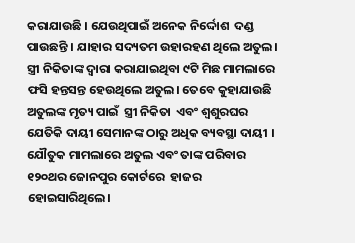କରାଯାଉଛି । ଯେଉଥିପାଇଁ ଅନେକ ନିର୍ଦ୍ଦୋଶ  ଦଣ୍ଡ ପାଉଛନ୍ତି । ଯାହାର ସଦ୍ୟତମ ଉହାରହଣ ଥିଲେ ଅତୁଲ। ସ୍ତ୍ରୀ ନିକିତାଙ୍କ ଦ୍ବାରା କରାଯାଇଥିବା ୯ଟି ମିଛ ମାମଲାରେ ଫସି ହନ୍ତସନ୍ତ ହେଉଥିଲେ ଅତୁଲ। ତେବେ କୁହାଯାଉଛି ଅତୁଲଙ୍କ ମୃତ୍ୟ ପାଇଁ  ସ୍ତ୍ରୀ ନିକିତା  ଏବଂ ଶ୍ବଶୁରଘର ଯେତିକି ଦାୟୀ ସେମାନଙ୍କ ଠାରୁ ଅଧିକ ବ୍ୟବସ୍ଥା ଦାୟୀ । ଯୌତୁକ ମାମଲାରେ ଅତୁଲ ଏବଂ ତାଙ୍କ ପରିବାର  ୧୨୦ଥର ଜୋନପୁର କୋର୍ଟରେ  ହାଜର ହୋଇସାରିଥିଲେ।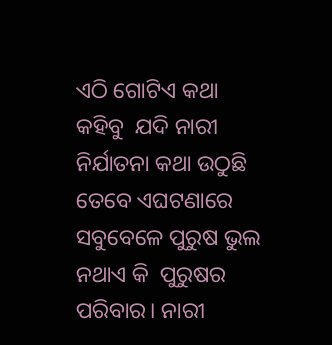ଏଠି ଗୋଟିଏ କଥା କହିବୁ  ଯଦି ନାରୀ ନିର୍ଯାତନା କଥା ଉଠୁଛି  ତେବେ ଏଘଟଣାରେ ସବୁବେଳେ ପୁରୁଷ ଭୁଲ ନଥାଏ କି  ପୁରୁଷର ପରିବାର। ନାରୀ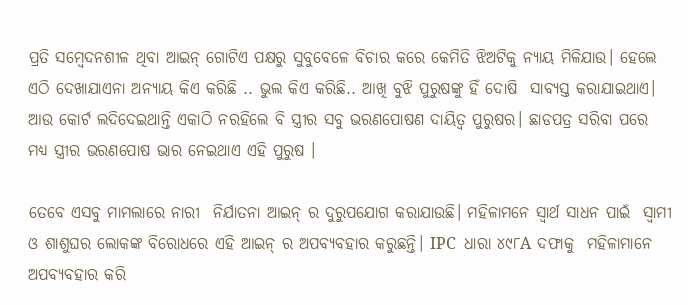ପ୍ରତି ସମ୍ବେଦନଶୀଳ ଥିବା ଆଇନ୍‌ ଗୋଟିଏ ପକ୍ଷରୁ ସୁବୁବେଳେ ବିଚାର କରେ କେମିତି ଝିଅଟିକୁ ନ୍ୟାୟ ମିଳିଯାଉ। ହେଲେ ଏଠି ଦେଖାଯାଏନା ଅନ୍ୟାୟ କିଏ କରିଛି .. ଭୁଲ କିଏ କରିଛି.. ଆଖି ବୁଝି ପୁରୁଷଙ୍କୁ ହିଁ ଦୋଷି  ସାବ୍ୟସ୍ତ କରାଯାଇଥାଏ। ଆଉ କୋର୍ଟ ଲଦିଦେଇଥାନ୍ତି ଏକାଠି ନରହିଲେ ବି ସ୍ତ୍ରୀର ସବୁ ଭରଣପୋଷଣ ଦାୟିତ୍ବ ପୁରୁଷର। ଛାଡପତ୍ର ସରିବା ପରେ ମଧ୍ୟ ସ୍ତ୍ରୀର ଭରଣପୋଷ ଭାର ନେଇଥାଏ ଏହି ପୁରୁଷ ।

ତେବେ ଏସବୁ ମାମଲାରେ ନାରୀ  ନିର୍ଯାତନା ଆଇନ୍‌ ର ଦୁରୁପଯୋଗ କରାଯାଉଛି। ମହିଳାମନେ ସ୍ବାର୍ଥ ସାଧନ ପାଇଁ  ସ୍ବାମୀ ଓ ଶାଶୁଘର ଲୋକଙ୍କ ବିରୋଧରେ ଏହି ଆଇନ୍‌ ର ଅପବ୍ୟବହାର କରୁଛନ୍ତି। IPC  ଧାରା ୪୯୮A ଦଫାକୁ  ମହିଳାମାନେ ଅପବ୍ୟବହାର କରି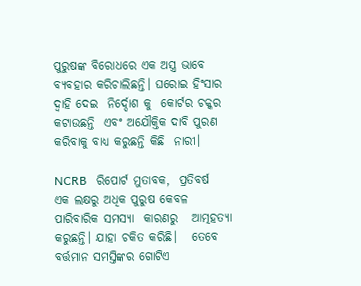ପୁରୁଷଙ୍କ ବିରୋଧରେ ଏକ ଅସ୍ତ୍ର ଭାବେ  ବ୍ୟବହାର କରିଚାଲିଛନ୍ତି। ଘରୋଇ ହିଂସାର ଦ୍ବାହି ଦେଇ  ନିର୍ଦ୍ଦୋଶ କୁ  କୋର୍ଟର ଚକ୍କର କଟାଉଛନ୍ତି  ଏବଂ ଅଯୌକ୍ତିକ ଦାବି ପୁରଣ କରିବାକୁ ବାଧ୍ୟ କରୁଛନ୍ତି କିଛି  ନାରୀ।

NCRB   ରିପୋର୍ଟ ମୁତାବକ,  ପ୍ରତିବର୍ଷ  ଏକ ଲକ୍ଷରୁ ଅଧିକ ପୁରୁଷ କେବଳ  ପାରିବାରିକ ସମସ୍ୟା  କାରଣରୁ   ଆତ୍ମହତ୍ୟା କରୁଛନ୍ତି। ଯାହା ଚକିତ କରିଛି।   ତେବେ ବର୍ତ୍ତମାନ ସମସ୍ତିଙ୍କର ଗୋଟିଏ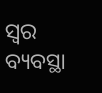ସ୍ବର ବ୍ୟବସ୍ଥା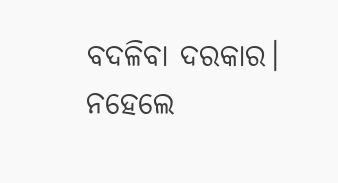ବଦଳିବା ଦରକାର। ନହେଲେ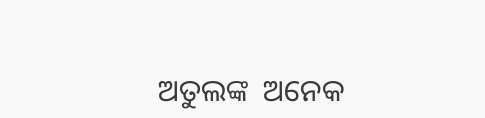ଅତୁଲଙ୍କ  ଅନେକ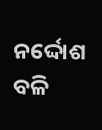ନର୍ଦ୍ଦୋଶ ବଳି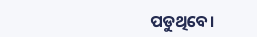ପଡୁଥିବେ।